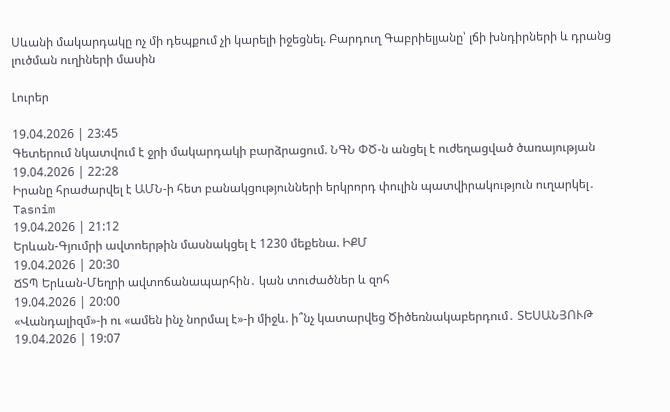Սևանի մակարդակը ոչ մի դեպքում չի կարելի իջեցնել. Բարդուղ Գաբրիելյանը՝ լճի խնդիրների և դրանց լուծման ուղիների մասին

Լուրեր

19.04.2026 | 23:45
Գետերում նկատվում է ջրի մակարդակի բարձրացում. ՆԳՆ ՓԾ-ն անցել է ուժեղացված ծառայության
19.04.2026 | 22:28
Իրանը հրաժարվել է ԱՄՆ-ի հետ բանակցությունների երկրորդ փուլին պատվիրակություն ուղարկել․ Tasnim
19.04.2026 | 21:12
Երևան-Գյումրի ավտոերթին մասնակցել է 1230 մեքենա. ԻՔՄ
19.04.2026 | 20:30
ՃՏՊ Երևան-Մեղրի ավտոճանապարհին․ կան տուժածներ և զոհ
19.04.2026 | 20:00
«Վանդալիզմ»-ի ու «ամեն ինչ նորմալ է»-ի միջև. ի՞նչ կատարվեց Ծիծեռնակաբերդում․ ՏԵՍԱՆՅՈՒԹ
19.04.2026 | 19:07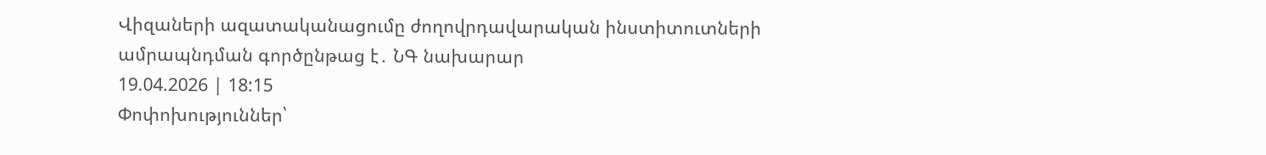Վիզաների ազատականացումը ժողովրդավարական ինստիտուտների ամրապնդման գործընթաց է․ ՆԳ նախարար
19.04.2026 | 18:15
Փոփոխություններ՝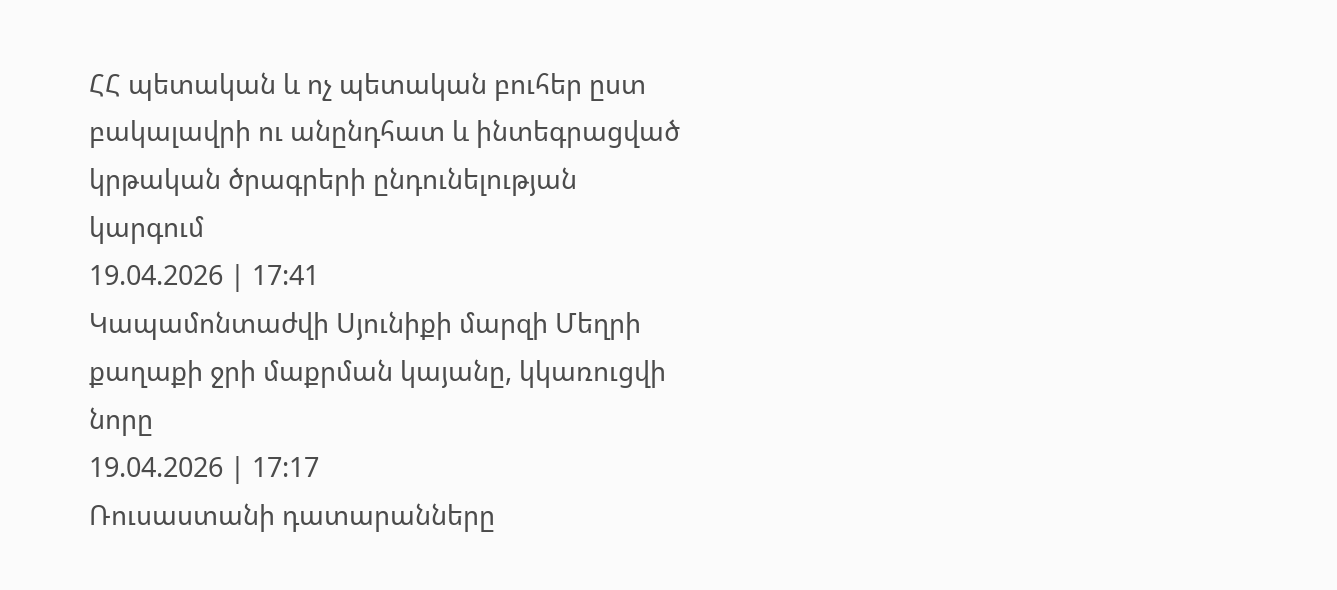ՀՀ պետական և ոչ պետական բուհեր ըստ բակալավրի ու անընդհատ և ինտեգրացված կրթական ծրագրերի ընդունելության կարգում
19.04.2026 | 17:41
Կապամոնտաժվի Սյունիքի մարզի Մեղրի քաղաքի ջրի մաքրման կայանը, կկառուցվի նորը
19.04.2026 | 17:17
Ռուսաստանի դատարանները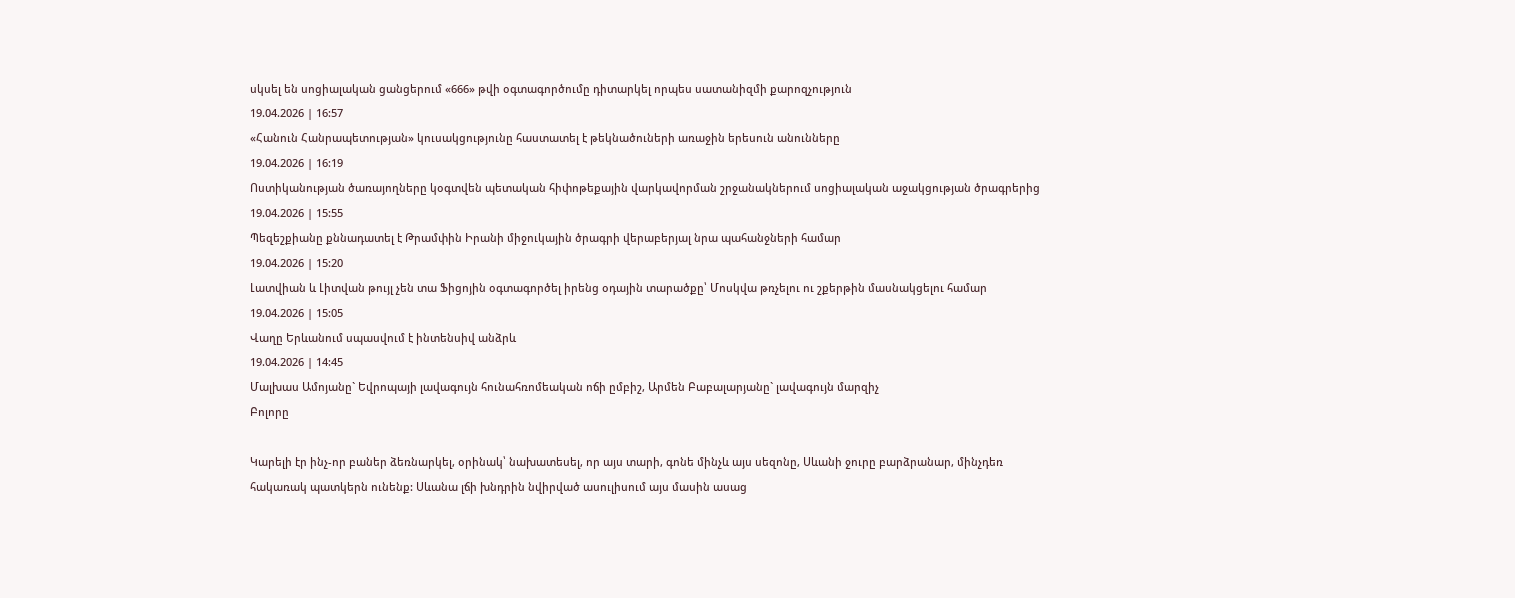սկսել են սոցիալական ցանցերում «666» թվի օգտագործումը դիտարկել որպես սատանիզմի քարոզչություն
19.04.2026 | 16:57
«Հանուն Հանրապետության» կուսակցությունը հաստատել է թեկնածուների առաջին երեսուն անունները
19.04.2026 | 16:19
Ոստիկանության ծառայողները կօգտվեն պետական հիփոթեքային վարկավորման շրջանակներում սոցիալական աջակցության ծրագրերից
19.04.2026 | 15:55
Պեզեշքիանը քննադատել է Թրամփին Իրանի միջուկային ծրագրի վերաբերյալ նրա պահանջների համար
19.04.2026 | 15:20
Լատվիան և Լիտվան թույլ չեն տա Ֆիցոյին օգտագործել իրենց օդային տարածքը՝ Մոսկվա թռչելու ու շքերթին մասնակցելու համար
19.04.2026 | 15:05
Վաղը Երևանում սպասվում է ինտենսիվ անձրև
19.04.2026 | 14:45
Մալխաս Ամոյանը` Եվրոպայի լավագույն հունահռոմեական ոճի ըմբիշ, Արմեն Բաբալարյանը` լավագույն մարզիչ
Բոլորը

Կարելի էր ինչ-որ բաներ ձեռնարկել, օրինակ՝ նախատեսել, որ այս տարի, գոնե մինչև այս սեզոնը, Սևանի ջուրը բարձրանար, մինչդեռ հակառակ պատկերն ունենք: Սևանա լճի խնդրին նվիրված ասուլիսում այս մասին ասաց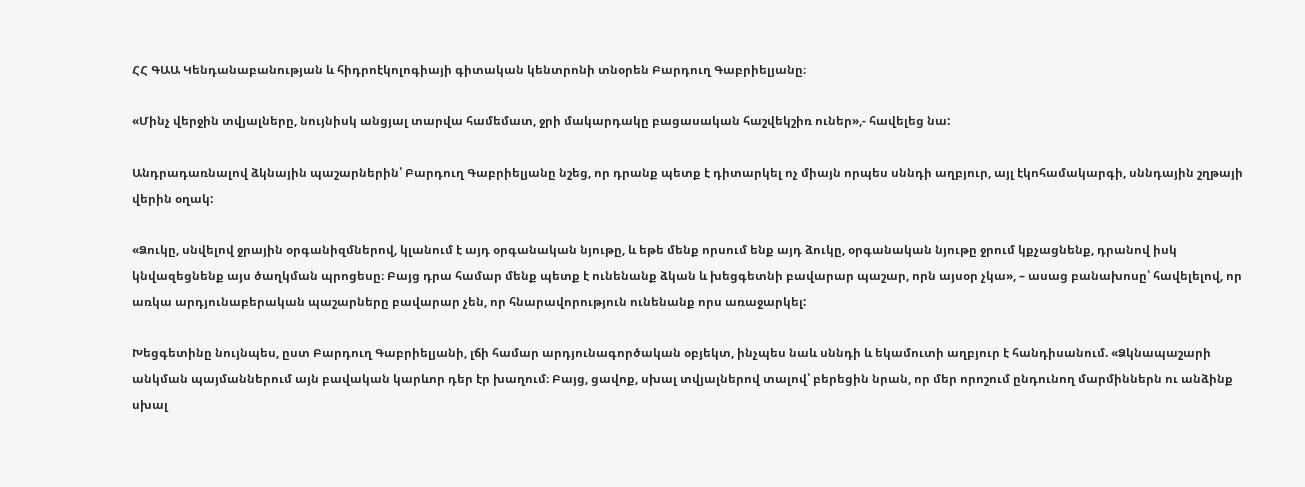ՀՀ ԳԱԱ Կենդանաբանության և հիդրոէկոլոգիայի գիտական կենտրոնի տնօրեն Բարդուղ Գաբրիելյանը։

«Մինչ վերջին տվյալները, նույնիսկ անցյալ տարվա համեմատ, ջրի մակարդակը բացասական հաշվեկշիռ ուներ»,- հավելեց նա:

Անդրադառնալով ձկնային պաշարներին՝ Բարդուղ Գաբրիելյանը նշեց, որ դրանք պետք է դիտարկել ոչ միայն որպես սննդի աղբյուր, այլ էկոհամակարգի, սննդային շղթայի վերին օղակ:

«Ձուկը, սնվելով ջրային օրգանիզմներով, կլանում է այդ օրգանական նյութը, և եթե մենք որսում ենք այդ ձուկը, օրգանական նյութը ջրում կքչացնենք, դրանով իսկ կնվազեցնենք այս ծաղկման պրոցեսը։ Բայց դրա համար մենք պետք է ունենանք ձկան և խեցգետնի բավարար պաշար, որն այսօր չկա», – ասաց բանախոսը՝ հավելելով, որ առկա արդյունաբերական պաշարները բավարար չեն, որ հնարավորություն ունենանք որս առաջարկել:

Խեցգետինը նույնպես, ըստ Բարդուղ Գաբրիելյանի, լճի համար արդյունագործական օբյեկտ, ինչպես նաև սննդի և եկամուտի աղբյուր է հանդիսանում. «Ձկնապաշարի անկման պայմաններում այն բավական կարևոր դեր էր խաղում։ Բայց, ցավոք, սխալ տվյալներով տալով՝ բերեցին նրան, որ մեր որոշում ընդունող մարմիններն ու անձինք սխալ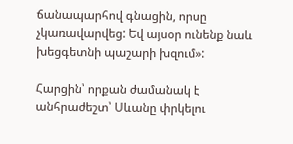ճանապարհով գնացին, որսը չկառավարվեց: Եվ այսօր ունենք նաև խեցգետնի պաշարի խզում»:

Հարցին՝ որքան ժամանակ է անհրաժեշտ՝ Սևանը փրկելու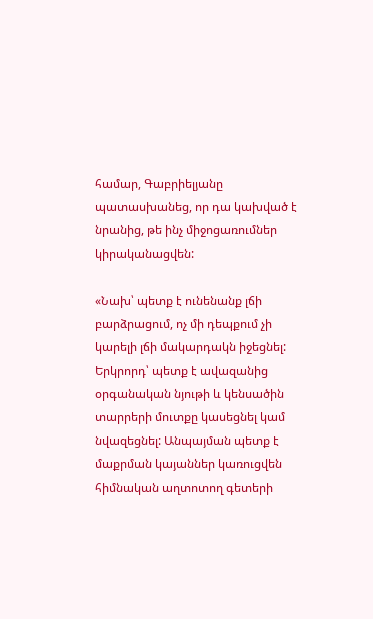համար, Գաբրիելյանը պատասխանեց, որ դա կախված է նրանից, թե ինչ միջոցառումներ կիրականացվեն:

«Նախ՝ պետք է ունենանք լճի բարձրացում, ոչ մի դեպքում չի կարելի լճի մակարդակն իջեցնել: Երկրորդ՝ պետք է ավազանից օրգանական նյութի և կենսածին տարրերի մուտքը կասեցնել կամ նվազեցնել: Անպայման պետք է մաքրման կայաններ կառուցվեն հիմնական աղտոտող գետերի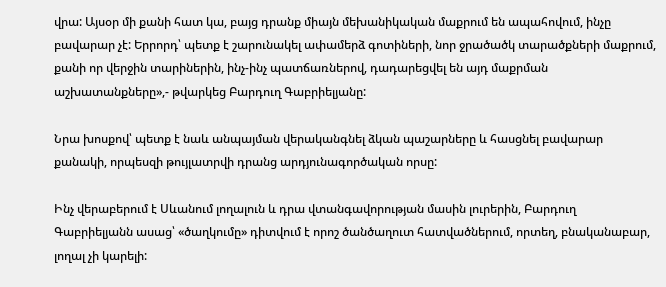վրա: Այսօր մի քանի հատ կա, բայց դրանք միայն մեխանիկական մաքրում են ապահովում, ինչը բավարար չէ: Երրորդ՝ պետք է շարունակել ափամերձ գոտիների, նոր ջրածածկ տարածքների մաքրում, քանի որ վերջին տարիներին, ինչ-ինչ պատճառներով, դադարեցվել են այդ մաքրման աշխատանքները»,- թվարկեց Բարդուղ Գաբրիելյանը:

Նրա խոսքով՝ պետք է նաև անպայման վերականգնել ձկան պաշարները և հասցնել բավարար քանակի, որպեսզի թույլատրվի դրանց արդյունագործական որսը:

Ինչ վերաբերում է Սևանում լողալուն և դրա վտանգավորության մասին լուրերին, Բարդուղ Գաբրիելյանն ասաց՝ «ծաղկումը» դիտվում է որոշ ծանծաղուտ հատվածներում, որտեղ, բնականաբար, լողալ չի կարելի: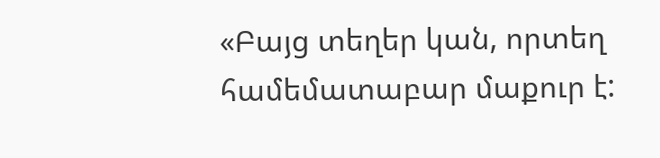«Բայց տեղեր կան, որտեղ համեմատաբար մաքուր է: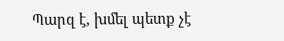Պարզ է, խմել պետք չէ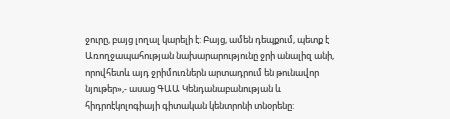ջուրը, բայց լողալ կարելի է: Բայց, ամեն դեպքում, պետք է Առողջապահության նախարարությունը ջրի անալիզ անի, որովհետև այդ ջրիմուռներն արտադրում են թունավոր նյութեր»,- ասաց ԳԱԱ Կենդանաբանության և հիդրոէկոլոգիայի գիտական կենտրոնի տնօրենը: